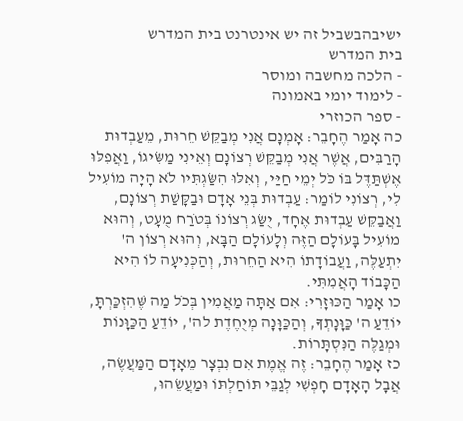ישיבהבשביל זה יש אינטרנט בית המדרש
בית המדרש
- הלכה מחשבה ומוסר
- לימוד יומי באמונה
- ספר הכוזרי
כה אָמַר הֶחָבֵר: אָמְנָם אֲנִי מְבַקֵּשׁ חֵרוּת, מֵעַבְדוּת הָרַבִּים, אֲשֶׁר אֲנִי מְבַקֵּשׁ רְצוֹנָם וְאֵינִי מַשִּׂיגוֹ, וַאֲפִלּוּ אֶשְׁתַּדֶּל בּוֹ כֹּל יְמֵי חַיַּי, וְאִלּוּ הִשַּׂגְתִּיו לֹא הָיָה מוֹעִיל לִי, רְצוֹנִי לוֹמַר: עַבְדוּת בְּנֵי אָדָם וּבַקָּשַׁת רְצוֹנָם, וַאֲבַקֵּשׁ עַבְדוּת אֶחָד, יֻשַּׂג רְצוֹנוֹ בְּטֹרַח מֻעָט, וְהוּא מוֹעִיל בָּעוֹלָם הַזֶּה וְלָעוֹלָם הַבָּא, וְהוּא רְצוֹן ה' יִתְעַלֶּה, וַעֲבוֹדָתוֹ הִיא הַחֵרוּת, וְהַכְּנִיעָה לוֹ הִיא הַכָּבוֹד הָאֲמִתִּי.
כו אָמַר הַכּוּזָרִי: אִם אַתָּה מַאֲמִין בְּכֹל מַה שֶּׁהִזְכַּרְתָּ, יוֹדֵעַ ה' כַּוָּנָתְךָ, וְהַכַּוָּנָה מְיֻחֶדֶת לה', יוֹדֵעַ הַכַּוָּנוֹת וּמְגַלֶּה הַנִּסְתָּרוֹת.
כז אָמַר הֶחָבֵר: זֶה אֱמֶת אִם נִבְצָר מֵאָדָם הַמַּעֲשֶׂה, אֲבָל הָאָדָם חָפְשִׁי לְגַבֵּי תּוֹחַלְתּוֹ וּמַעֲשֵׂהוּ,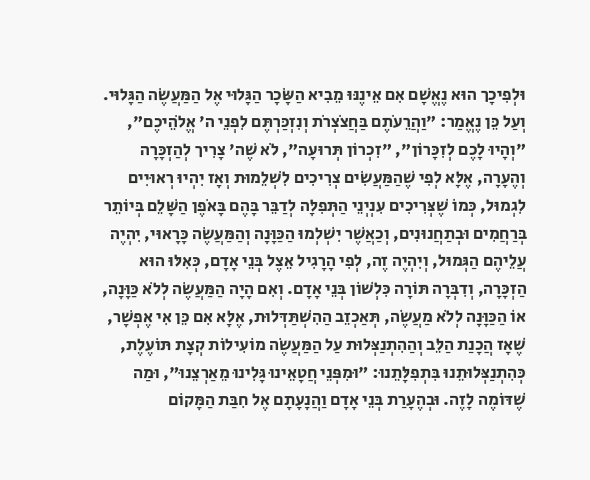וּלְפִיכָך הוּא נֶאֱשָׁם אִם אֵינֶנּוּ מֵבִיא הַשָּׂכָר הַגָּלוּי אֶל הַמַּעֲשֶׂה הַגָּלוּי. וְעַל כֵּן נֶאֱמַר: "וַהֲרֵעֹתֶם בַּחֲצֹצְרֹת וְנִזְכַּרְתֶּם לִפְנֵי ה' אֱלֹהֵיכֶם", "וְהָיוּ לָכֶם לְזִכָּרוֹן", "זִכְרוֹן תְּרוּעָה", לֹא שֶׁה' צָרִיך לְהַזְכָּרָה וְהֶעָרָה, אֶלָּא לְפִי שֶׁהַמַּעֲשִׂים צְרִיכִים לִשְׁלֵמוּת וְאָז יִהְיוּ רְאוּיִים לִגְמוּל, כְּמוֹ שֶׁצְּרִיכִים עִנְיְנֵי הַתְּפִלָּה לְדַבֵּר בָּהֶם בָּאֹפֶן הַשָּׁלֵם בְּיוֹתֵר בְּרַחֲמִים וּבְתַחֲנוּנִים, וְכַאֲשֶׁר יִשְׁלְמוּ הַכַּוָּנָה וְהַמַּעֲשֶׂה כָּרָאוּי, יִהְיֶה עֲלֵיהֶם הַגְּמוּל, וְיִהְיֶה זֶה, לְפִי הָרָגִיל אֵצֶל בְּנֵי אָדָם, כְּאִלּוּ הוּא הַזְכָּרָה, וְדִבְּרָה תּוֹרָה כִּלְשׁוֹן בְּנֵי אָדָם. וְאִם הָיָה הַמַּעֲשֶׂה לְלֹא כַּוָּנָה, אוֹ הַכַּוָּנָה לְלֹא מַעֲשֶׂה, תְּאַכְזֵב הַהִשְׁתַּדְּלוּת, אֶלָּא אִם כֵּן אִי אֶפְשָׁר, שֶׁאָז הֲכָנַת הַלֵּב וְהַהִתְנַצְּלוּת עַל הַמַּעֲשֶׂה מוֹעִילוֹת קְצָת תּוֹעֶלֶת, כְּהִתְנַצְּלוּתֵנוּ בִּתְפִלָּתֵנוּ: "וּמִפְּנֵי חֲטָאֵינוּ גָּלִינוּ מֵאַרְצֵנוּ", וּמַה שֶׁדּוֹמֶה לָזֶה. וּבְהֶעָרַת בְּנֵי אָדָם וַהֲנָעָתָם אֶל חִבַּת הַמָּקוֹם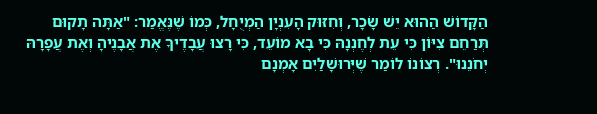הַקָּדוֹשׁ הַהוּא יֵשׁ שָׂכָר, וְחִזּוּק הָעִנְיָן הַמְיֻחָל, כְּמוֹ שֶׁנֶּאֱמַר: "אַתָּה תָקוּם תְּרַחֵם צִיּוֹן כִּי עֵת לְחֶנְנָהּ כִּי בָא מוֹעֵד, כִּי רָצוּ עֲבָדֶיךָ אֶת אֲבָנֶיהָ וְאֶת עֲפָרָהּ יְחֹנֵנוּ". רְצוֹנוֹ לוֹמַר שֶׁיְּרוּשָׁלַיִם אָמְנָם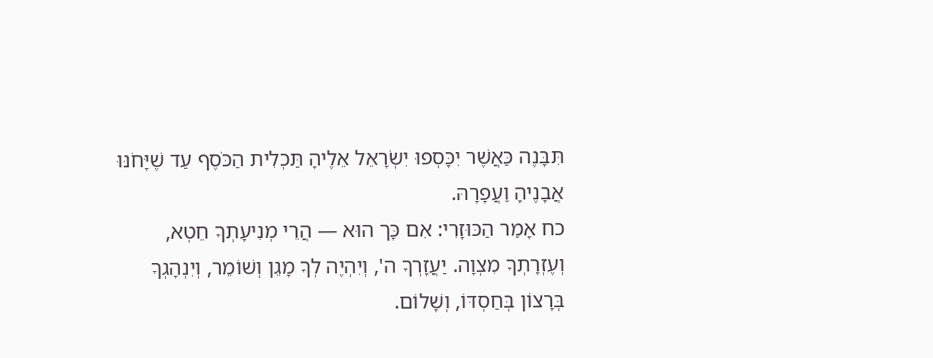תִּבָּנֶה כַּאֲשֶׁר יִכָּסְפוּ יִשְׂרָאֵל אֵלֶיהָ תַּכְלִית הַכֹּסֶף עַד שֶׁיָּחֹנּוּ אֲבָנֶיהָ וַעֲפָרָהּ.
כח אָמַר הַכּוּזָרִי: אִם כָּך הוּא — הֲרֵי מְנִיעָתְךָ חֵטְא, וְעֶזְרָתְךָ מִצְוָה. יַעֲזָרְךָ ה', וְיִהְיֶה לְךָ מָגֵן וְשׁוֹמֵר, וְיִנְהָגְךָ בְּרָצוֹן בְּחַסְדּוֹ, וְשָׁלוֹם.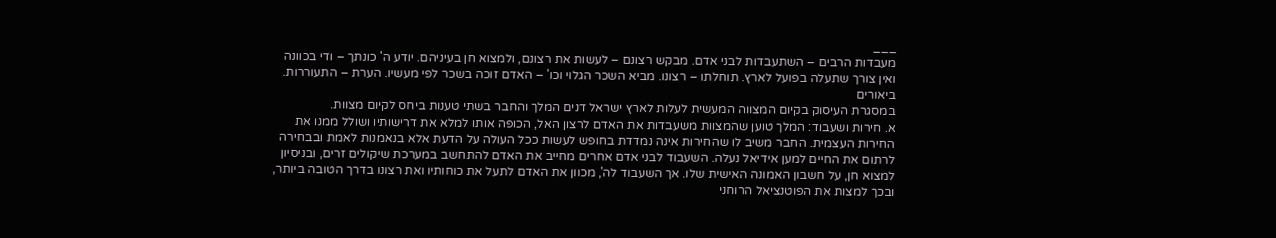___
מעבדות הרבים – השתעבדות לבני אדם. מבקש רצונם – לעשות את רצונם, ולמצוא חן בעיניהם. יודע ה' כונתך – ודי בכוונה ואין צורך שתעלה בפועל לארץ. תוחלתו – רצונו. מביא השכר הגלוי וכו' – האדם זוכה בשכר לפי מעשיו. הערת – התעוררות.
ביאורים
במסגרת העיסוק בקיום המצווה המעשית לעלות לארץ ישראל דנים המלך והחבר בשתי טענות ביחס לקיום מצוות.
א. חירות ושעבוד: המלך טוען שהמצוות משעבדות את האדם לרצון האל, הכופה אותו למלא את דרישותיו ושולל ממנו את החירות העצמית. החבר משיב לו שהחירות אינה נמדדת בחופש לעשות ככל העולה על הדעת אלא בנאמנות לאמת ובבחירה לרתום את החיים למען אידיאל נעלה. השעבוד לבני אדם אחרים מחייב את האדם להתחשב במערכת שיקולים זרים, ובניסיון למצוא חן, על חשבון האמונה האישית שלו. אך השעבוד לה', מכוון את האדם לתעל את כוחותיו ואת רצונו בדרך הטובה ביותר, ובכך למצות את הפוטנציאל הרוחני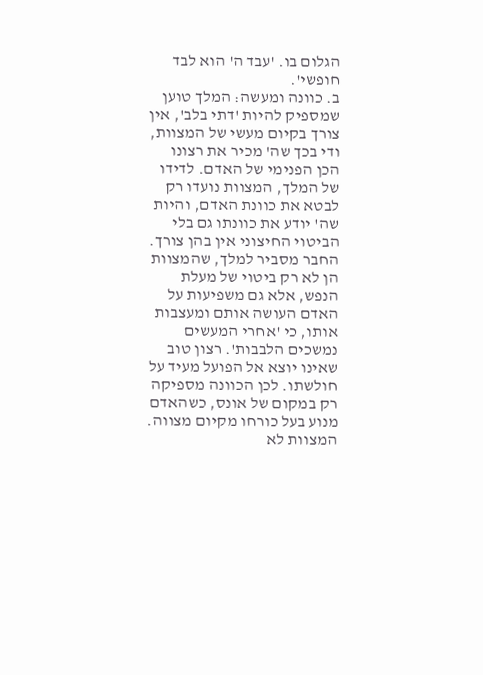הגלום בו. 'עבד ה' הוא לבד חופשי'.
ב. כוונה ומעשה: המלך טוען שמספיק להיות 'דתי בלב', אין צורך בקיום מעשי של המצוות, ודי בכך שה' מכיר את רצונו הכן הפנימי של האדם. לדידו של המלך, המצוות נועדו רק לבטא את כוונת האדם, והיות שה' יודע את כוונתו גם בלי הביטוי החיצוני אין בהן צורך. החבר מסביר למלך, שהמצוות הן לא רק ביטוי של מעלת הנפש, אלא גם משפיעות על האדם העושה אותם ומעצבות אותו, כי 'אחרי המעשים נמשכים הלבבות'. רצון טוב שאינו יוצא אל הפועל מעיד על חולשתו. לכן הכוונה מספיקה רק במקום של אונס, כשהאדם מנוע בעל כורחו מקיום מצווה. המצוות לא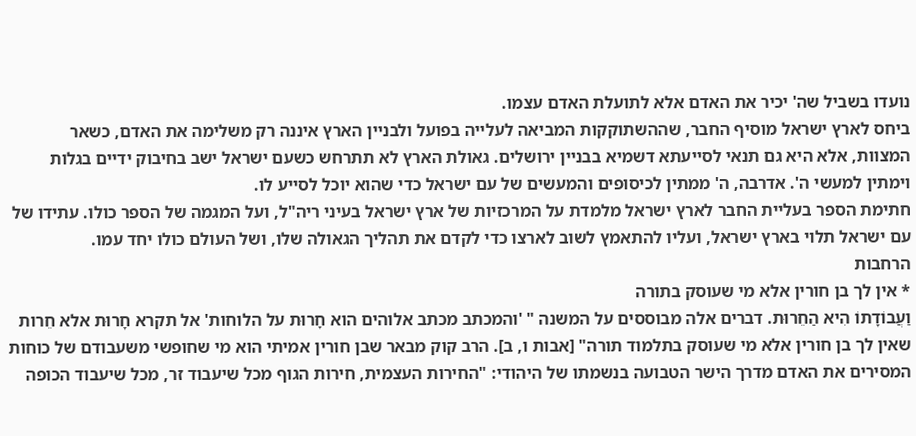נועדו בשביל שה' יכיר את האדם אלא לתועלת האדם עצמו.
ביחס לארץ ישראל מוסיף החבר, שההשתוקקות המביאה לעלייה בפועל ולבניין הארץ איננה רק משלימה את האדם, כשאר המצוות, אלא היא גם תנאי לסייעתא דשמיא בבניין ירושלים. גאולת הארץ לא תתרחש כשעם ישראל ישב בחיבוק ידיים בגלות וימתין למעשי ה'. אדרבה, ה' ממתין לכיסופים והמעשים של עם ישראל כדי שהוא יוכל לסייע לו.
חתימת הספר בעליית החבר לארץ ישראל מלמדת על המרכזיות של ארץ ישראל בעיני ריה"ל, ועל המגמה של הספר כולו. עתידו של עם ישראל תלוי בארץ ישראל, ועליו להתאמץ לשוב לארצו כדי לקדם את תהליך הגאולה שלו, ושל העולם כולו יחד עמו.
הרחבות
* אין לך בן חורין אלא מי שעוסק בתורה
וַעֲבוֹדָתוֹ הִיא הַחֵרוּת. דברים אלה מבוססים על המשנה " 'והמכתב מכתב אלוהים הוא חָרוּת על הלוחות' אל תקרא חָרוּת אלא חֵרות שאין לך בן חורין אלא מי שעוסק בתלמוד תורה" [אבות ו, ב]. הרב קוק מבאר שבן חורין אמיתי הוא מי שחופשי משעבודם של כוחות המסירים את האדם מדרך הישר הטבועה בנשמתו של היהודי: "החירות העצמית, חירות הגוף מכל שיעבוד זר, מכל שיעבוד הכופה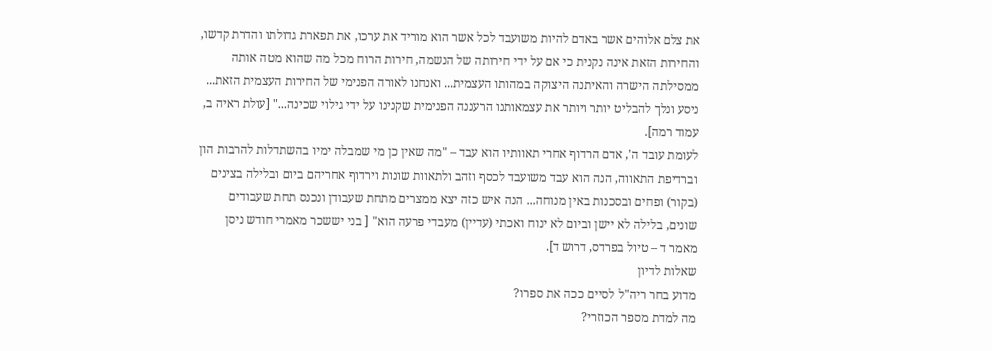את צלם אלוהים אשר באדם להיות משועבד לכל אשר הוא מוריד את ערכו, את תפארת גדולתו והדרת קדשו, והחירות הזאת אינה נקנית כי אם על ידי חירותה של הנשמה, חירות הרוח מכל מה שהוא מטה אותה ממסילתה הישרה והאיתנה היצוקה במהותו העצמית... ואנחנו לאורה הפנימי של החירות העצמית הזאת... ניסע ונלך להבליט יותר ויותר את עצמאותנו הרעננה הפנימית שקנינו על ידי גילוי שכינה..." [עולת ראיה ב, עמוד רמה].
לעומת עובד ה', אדם הרדוף אחרי תאוותיו הוא עבד – "מה שאין כן מי שמבלה ימיו בהשתדלות להרבות הון וברדיפת התאווה, הנה הוא עבד משועבד לכסף וזהב ולתאוות שונות וירדוף אחריהם ביום ובלילה בצינים (בקור) ופחים ובסכנות באין מנוחה... הנה איש כזה יצא ממצרים מתחת שעבודן ונכנס תחת שעבודים שונים, בלילה לא יישן וביום לא ינוח ואכתי (עדיין) מעבדי פרעה הוא" [ בני יששכר מאמרי חודש ניסן מאמר ד – טיול בפרדס, דרוש ד].
שאלות לדיון
מדוע בחר ריה"ל לסיים ככה את ספרו?
מה למדת מספר הכוזרי?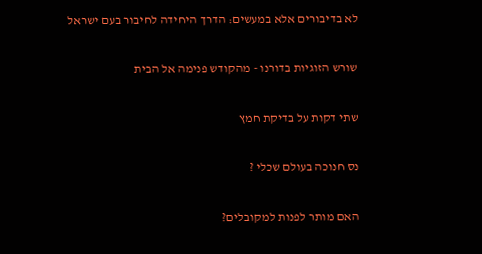לא בדיבורים אלא במעשים: הדרך היחידה לחיבור בעם ישראל

שורש הזוגיות בדורנו - מהקודש פנימה אל הבית

שתי דקות על בדיקת חמץ

נס חנוכה בעולם שכלי ?

האם מותר לפנות למקובלים?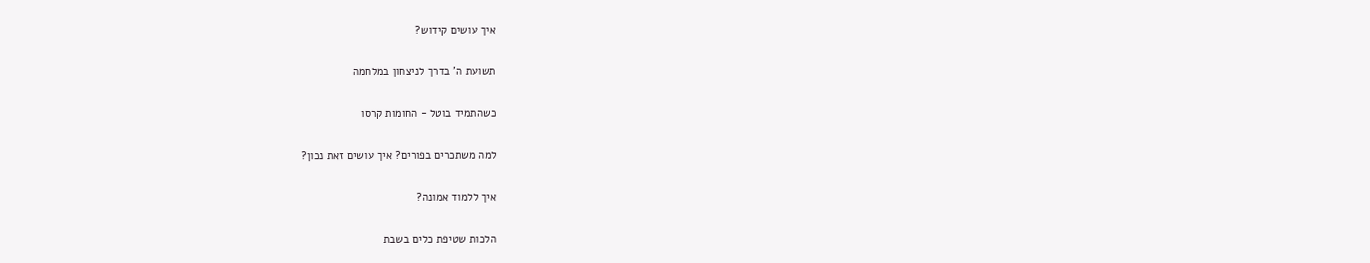איך עושים קידוש?

תשועת ה' בדרך לניצחון במלחמה

כשהתמיד בוטל - החומות קרסו

למה משתכרים בפורים? איך עושים זאת נכון?

איך ללמוד אמונה?

הלכות שטיפת כלים בשבת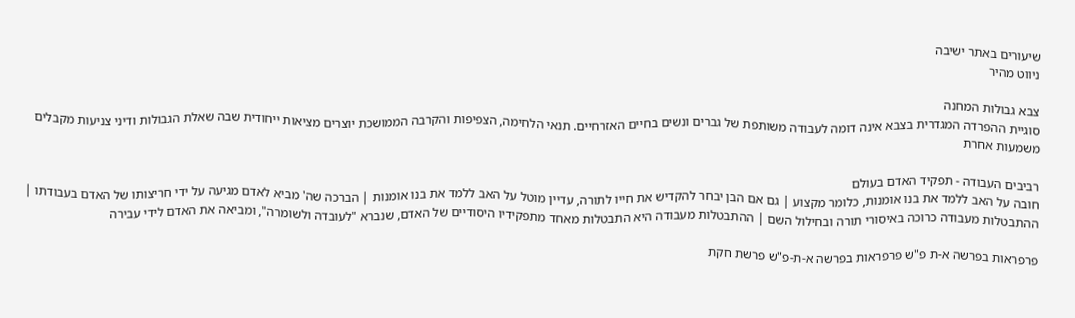שיעורים באתר ישיבה
ניווט מהיר

צבא גבולות המחנה
סוגיית ההפרדה המגדרית בצבא אינה דומה לעבודה משותפת של גברים ונשים בחיים האזרחיים. תנאי הלחימה, הצפיפות והקרבה הממושכת יוצרים מציאות ייחודית שבה שאלת הגבולות ודיני צניעות מקבלים משמעות אחרת

רביבים העבודה - תפקיד האדם בעולם
חובה על האב ללמד את בנו אומנות, כלומר מקצוע | גם אם הבן יבחר להקדיש את חייו לתורה, עדיין מוטל על האב ללמד את בנו אומנות | הברכה שה' מביא לאדם מגיעה על ידי חריצותו של האדם בעבודתו | ההתבטלות מעבודה כרוכה באיסורי תורה ובחילול השם | ההתבטלות מעבודה היא התבטלות מאחד מתפקידיו היסודיים של האדם, שנברא "לעובדה ולשומרה", ומביאה את האדם לידי עבירה

פרפראות בפרשה א-ת פ"ש פרפראות בפרשה א-ת-פ"ש פרשת חקת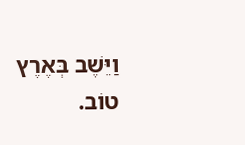וַיֵּשֶׁב בְּאֶרֶץ טוֹב.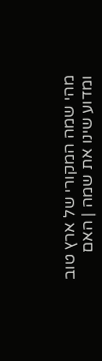מהי שמה המקורי של ארץ טוב ומדוע שינו את שמה | האם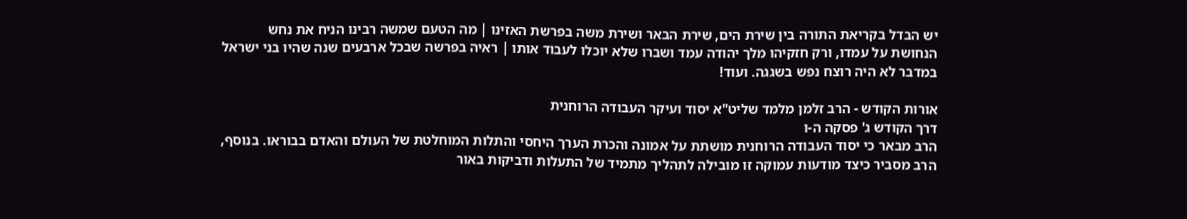יש הבדל בקריאת התורה בין שירת הים, שירת הבאר ושירת משה בפרשת האזינו | מה הטעם שמשה רבינו הניח את נחש הנחושת על עמדו, ורק חזקיהו מלך יהודה עמד ושברו שלא יוכלו לעבוד אותו | ראיה בפרשה שבכל ארבעים שנה שהיו בני ישראל במדבר לא היה רוצח נפש בשגגה. ועוד!

אורות הקודש - הרב זלמן מלמד שליט"א יסוד ועיקר העבודה הרוחנית
דרך הקודש ג' פסקה ה-ו
הרב מבאר כי יסוד העבודה הרוחנית מושתת על אמונה והכרת הערך היחסי והתלות המוחלטת של העולם והאדם בבוראו. בנוסף, הרב מסביר כיצד מודעות עמוקה זו מובילה לתהליך מתמיד של התעלות ודביקות באור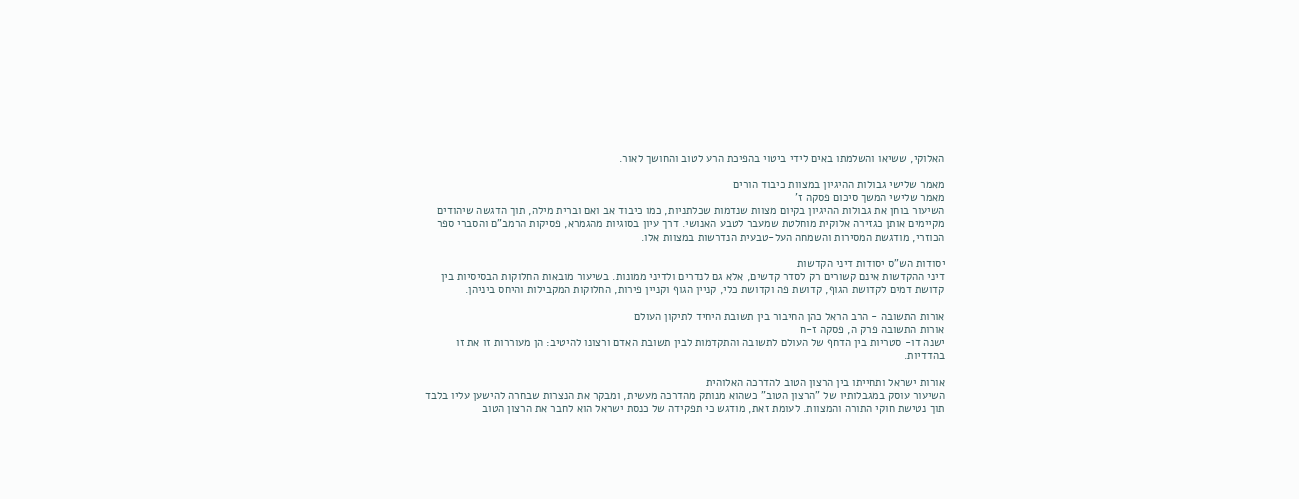האלוקי, ששיאו והשלמתו באים לידי ביטוי בהפיכת הרע לטוב והחושך לאור.

מאמר שלישי גבולות ההיגיון במצוות כיבוד הורים
מאמר שלישי המשך סיכום פסקה ז'
השיעור בוחן את גבולות ההיגיון בקיום מצוות שנדמות שכלתניות, כמו כיבוד אב ואם וברית מילה, תוך הדגשה שיהודים מקיימים אותן כגזירה אלוקית מוחלטת שמעבר לטבע האנושי. דרך עיון בסוגיות מהגמרא, פסיקות הרמב"ם והסברי ספר הכוזרי, מודגשת המסירות והשמחה העל-טבעית הנדרשות במצוות אלו.

יסודות הש"ס יסודות דיני הקדשות
דיני ההקדשות אינם קשורים רק לסדר קדשים, אלא גם לנדרים ולדיני ממונות. בשיעור מובאות החלוקות הבסיסיות בין קדושת דמים לקדושת הגוף, קדושת פה וקדושת כלי, קניין הגוף וקניין פירות, החלוקות המקבילות והיחס ביניהן.

אורות התשובה - הרב הראל כהן החיבור בין תשובת היחיד לתיקון העולם
אורות התשובה פרק ה, פסקה ז-ח
ישנה דו- סטריות בין הדחף של העולם לתשובה והתקדמות לבין תשובת האדם ורצונו להיטיב: הן מעוררות זו את זו בהדדיות.

אורות ישראל ותחייתו בין הרצון הטוב להדרכה האלוהית
השיעור עוסק במגבלותיו של "הרצון הטוב" כשהוא מנותק מהדרכה מעשית, ומבקר את הנצרות שבחרה להישען עליו בלבד תוך נטישת חוקי התורה והמצוות. לעומת זאת, מודגש כי תפקידה של כנסת ישראל הוא לחבר את הרצון הטוב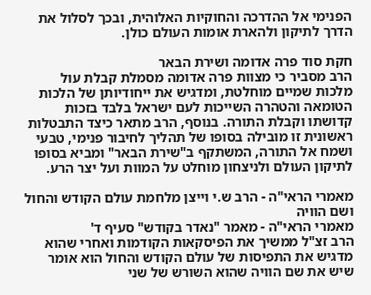הפנימי אל ההדרכה והחוקיות האלוהית, ובכך לסלול את הדרך לתיקון ולהארת אומות העולם כולן.

חקת סוד פרה אדומה ושירת הבאר
הרב מסביר כי מצוות פרה אדומה מסמלת קבלת עול מלכות שמיים מוחלטת, ומדגיש את ייחודיותן של הלכות הטומאה והטהרה השייכות לעם ישראל בלבד בזכות קדושתו וקבלת התורה. בנוסף, הרב מתאר כיצד התבטלות ראשונית זו מובילה בסופו של תהליך לחיבור פנימי, טבעי ושמח אל התורה, המשתקף ב"שירת הבאר" ומביא בסופו לתיקון העולם ולניצחון מוחלט על המוות ועל יצר הרע.

מאמרי הראי"ה - הרב ש.י וייצן מלחמת עולם הקודש והחול ושם הוויה
מאמרי הראי"ה - מאמר "נאדר בקודש" סעיף ד'
הרב זצ"ל ממשיך את הפיסקאות הקודמות ואחרי שהוא מדגיש את התפיסות של עולם הקודש והחול הוא אומר שיש את שם הוויה שהוא השורש של שני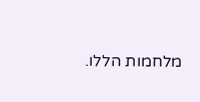מלחמות הללו.